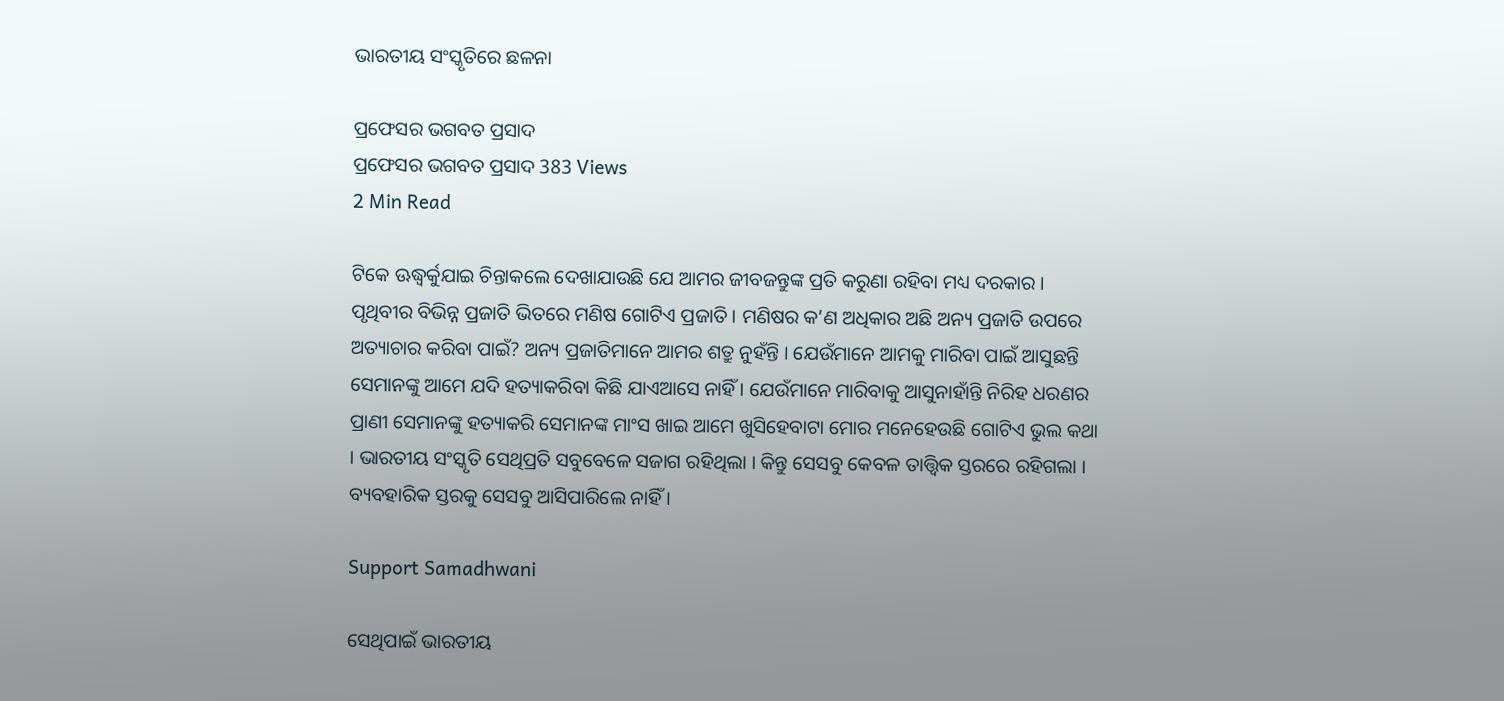ଭାରତୀୟ ସଂସ୍କୃତିରେ ଛଳନା

ପ୍ରଫେସର ଭଗବତ ପ୍ରସାଦ
ପ୍ରଫେସର ଭଗବତ ପ୍ରସାଦ 383 Views
2 Min Read

ଟିକେ ଊଦ୍ଧ୍ୱର୍କୁଯାଇ ଚିନ୍ତାକଲେ ଦେଖାଯାଉଛି ଯେ ଆମର ଜୀବଜନ୍ତୁଙ୍କ ପ୍ରତି କରୁଣା ରହିବା ମଧ୍ୟ ଦରକାର । ପୃଥିବୀର ବିଭିନ୍ନ ପ୍ରଜାତି ଭିତରେ ମଣିଷ ଗୋଟିଏ ପ୍ରଜାତି । ମଣିଷର କ’ଣ ଅଧିକାର ଅଛି ଅନ୍ୟ ପ୍ରଜାତି ଉପରେ ଅତ୍ୟାଚାର କରିବା ପାଇଁ? ଅନ୍ୟ ପ୍ରଜାତିମାନେ ଆମର ଶତ୍ରୁ ନୁହଁନ୍ତି । ଯେଉଁମାନେ ଆମକୁ ମାରିବା ପାଇଁ ଆସୁଛନ୍ତି ସେମାନଙ୍କୁ ଆମେ ଯଦି ହତ୍ୟାକରିବା କିଛି ଯାଏଆସେ ନାହିଁ । ଯେଉଁମାନେ ମାରିବାକୁ ଆସୁନାହାଁନ୍ତି ନିରିହ ଧରଣର ପ୍ରାଣୀ ସେମାନଙ୍କୁ ହତ୍ୟାକରି ସେମାନଙ୍କ ମାଂସ ଖାଇ ଆମେ ଖୁସିହେବାଟା ମୋର ମନେହେଉଛି ଗୋଟିଏ ଭୁଲ କଥା । ଭାରତୀୟ ସଂସ୍କୃତି ସେଥିପ୍ରତି ସବୁବେଳେ ସଜାଗ ରହିଥିଲା । କିନ୍ତୁ ସେସବୁ କେବଳ ତାତ୍ତ୍ୱିକ ସ୍ତରରେ ରହିଗଲା । ବ୍ୟବହାରିକ ସ୍ତରକୁ ସେସବୁ ଆସିପାରିଲେ ନାହିଁ ।

Support Samadhwani

ସେଥିପାଇଁ ଭାରତୀୟ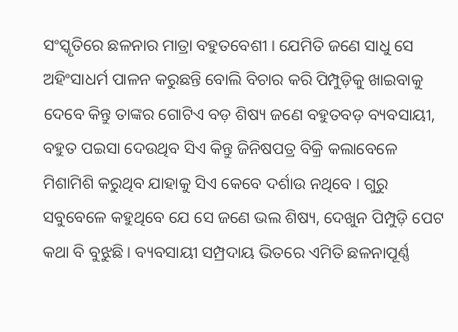ସଂସ୍କୃତିରେ ଛଳନାର ମାତ୍ରା ବହୁତବେଶୀ । ଯେମିତି ଜଣେ ସାଧୁ ସେ ଅହିଂସାଧର୍ମ ପାଳନ କରୁଛନ୍ତି ବୋଲି ବିଚାର କରି ପିମ୍ପୁଡ଼ିକୁ ଖାଇବାକୁ ଦେବେ କିନ୍ତୁ ତାଙ୍କର ଗୋଟିଏ ବଡ଼ ଶିଷ୍ୟ ଜଣେ ବହୁତବଡ଼ ବ୍ୟବସାୟୀ, ବହୁତ ପଇସା ଦେଉଥିବ ସିଏ କିନ୍ତୁ ଜିନିଷପତ୍ର ବିକ୍ରି କଲାବେଳେ ମିଶାମିଶି କରୁଥିବ ଯାହାକୁ ସିଏ କେବେ ଦର୍ଶାଉ ନଥିବେ । ଗୁରୁ ସବୁବେଳେ କହୁଥିବେ ଯେ ସେ ଜଣେ ଭଲ ଶିଷ୍ୟ, ଦେଖୁନ ପିମ୍ପୁଡ଼ି ପେଟ କଥା ବି ବୁଝୁଛି । ବ୍ୟବସାୟୀ ସମ୍ପ୍ରଦାୟ ଭିତରେ ଏମିତି ଛଳନାପୂର୍ଣ୍ଣ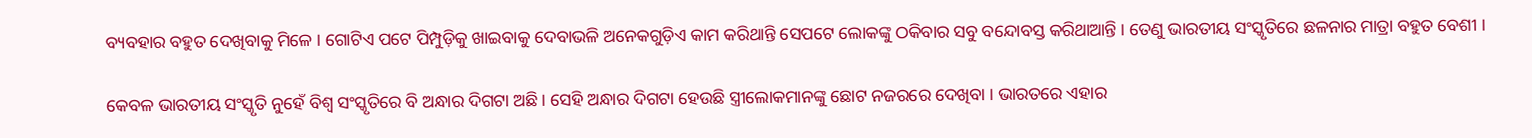ବ୍ୟବହାର ବହୁତ ଦେଖିବାକୁ ମିଳେ । ଗୋଟିଏ ପଟେ ପିମ୍ପୁଡ଼ିକୁ ଖାଇବାକୁ ଦେବାଭଳି ଅନେକଗୁଡ଼ିଏ କାମ କରିଥାନ୍ତି ସେପଟେ ଲୋକଙ୍କୁ ଠକିବାର ସବୁ ବନ୍ଦୋବସ୍ତ କରିଥାଆନ୍ତି । ତେଣୁ ଭାରତୀୟ ସଂସ୍କୃତିରେ ଛଳନାର ମାତ୍ରା ବହୁତ ବେଶୀ ।

କେବଳ ଭାରତୀୟ ସଂସ୍କୃତି ନୁହେଁ ବିଶ୍ୱ ସଂସ୍କୃତିରେ ବି ଅନ୍ଧାର ଦିଗଟା ଅଛି । ସେହି ଅନ୍ଧାର ଦିଗଟା ହେଉଛି ସ୍ତ୍ରୀଲୋକମାନଙ୍କୁ ଛୋଟ ନଜରରେ ଦେଖିବା । ଭାରତରେ ଏହାର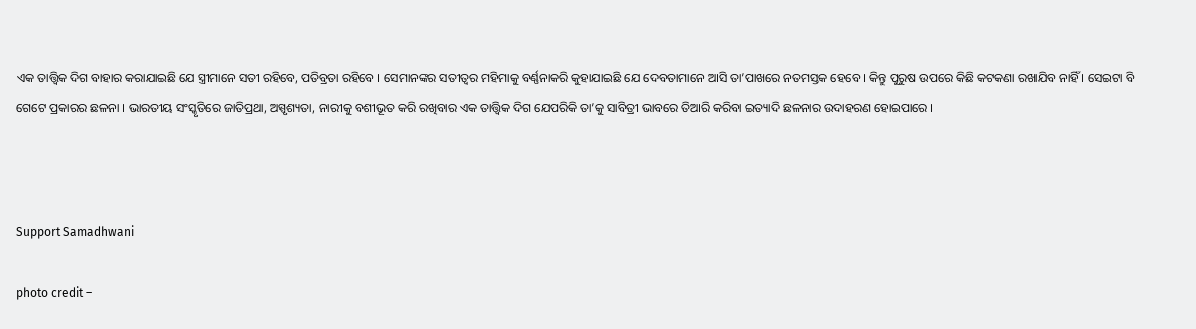ଏକ ତାତ୍ତ୍ୱିକ ଦିଗ ବାହାର କରାଯାଇଛି ଯେ ସ୍ତ୍ରୀମାନେ ସତୀ ରହିବେ, ପତିବ୍ରତା ରହିବେ । ସେମାନଙ୍କର ସତୀତ୍ୱର ମହିମାକୁ ବର୍ଣ୍ଣନାକରି କୁହାଯାଇଛି ଯେ ଦେବତାମାନେ ଆସି ତା’ପାଖରେ ନତମସ୍ତକ ହେବେ । କିନ୍ତୁ ପୁରୁଷ ଉପରେ କିଛି କଟକଣା ରଖାଯିବ ନାହିଁ । ସେଇଟା ବି ଗେଟେ ପ୍ରକାରର ଛଳନା । ଭାରତୀୟ ସଂସ୍କୃତିରେ ଜାତିପ୍ରଥା, ଅସ୍ପୃଶ୍ୟତା, ନାରୀକୁ ବଶୀଭୂତ କରି ରଖିବାର ଏକ ତାତ୍ତ୍ୱିକ ଦିଗ ଯେପରିକି ତା’କୁ ସାବିତ୍ରୀ ଭାବରେ ତିଆରି କରିବା ଇତ୍ୟାଦି ଛଳନାର ଉଦାହରଣ ହୋଇପାରେ ।



Support Samadhwani

photo credit –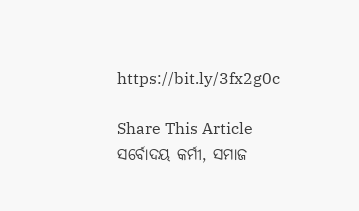https://bit.ly/3fx2g0c

Share This Article
ସର୍ବୋଦୟ କର୍ମୀ, ସମାଜ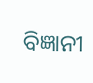ବିଜ୍ଞାନୀ